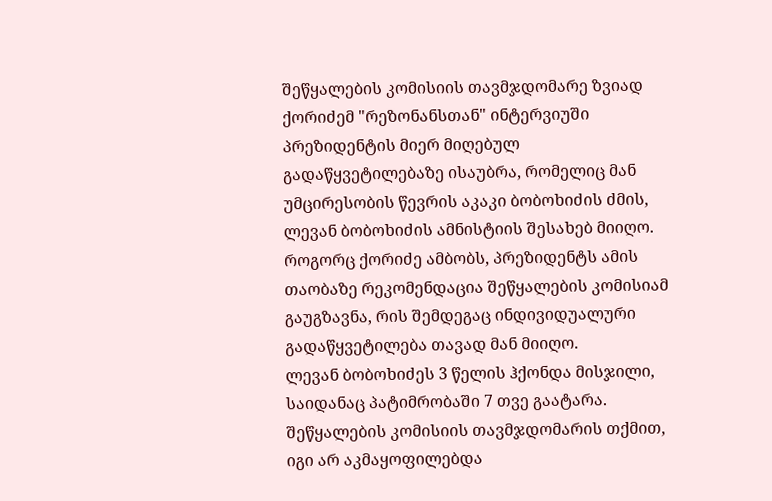შეწყალების კომისიის თავმჯდომარე ზვიად ქორიძემ "რეზონანსთან" ინტერვიუში პრეზიდენტის მიერ მიღებულ გადაწყვეტილებაზე ისაუბრა, რომელიც მან უმცირესობის წევრის აკაკი ბობოხიძის ძმის, ლევან ბობოხიძის ამნისტიის შესახებ მიიღო. როგორც ქორიძე ამბობს, პრეზიდენტს ამის თაობაზე რეკომენდაცია შეწყალების კომისიამ გაუგზავნა, რის შემდეგაც ინდივიდუალური გადაწყვეტილება თავად მან მიიღო.
ლევან ბობოხიძეს 3 წელის ჰქონდა მისჯილი, საიდანაც პატიმრობაში 7 თვე გაატარა. შეწყალების კომისიის თავმჯდომარის თქმით, იგი არ აკმაყოფილებდა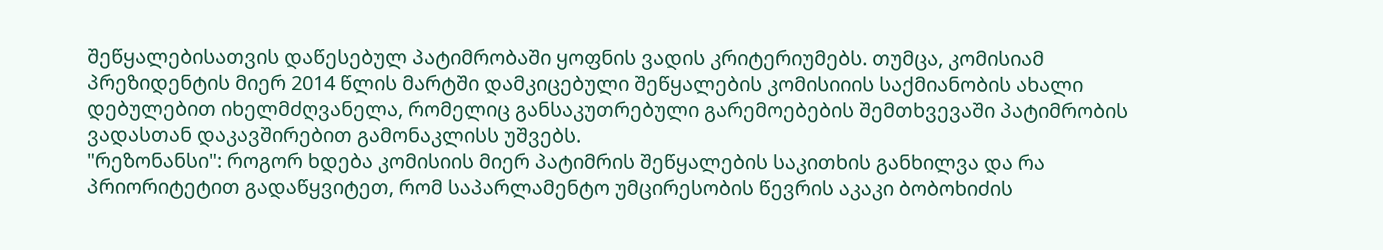შეწყალებისათვის დაწესებულ პატიმრობაში ყოფნის ვადის კრიტერიუმებს. თუმცა, კომისიამ პრეზიდენტის მიერ 2014 წლის მარტში დამკიცებული შეწყალების კომისიიის საქმიანობის ახალი დებულებით იხელმძღვანელა, რომელიც განსაკუთრებული გარემოებების შემთხვევაში პატიმრობის ვადასთან დაკავშირებით გამონაკლისს უშვებს.
"რეზონანსი": როგორ ხდება კომისიის მიერ პატიმრის შეწყალების საკითხის განხილვა და რა პრიორიტეტით გადაწყვიტეთ, რომ საპარლამენტო უმცირესობის წევრის აკაკი ბობოხიძის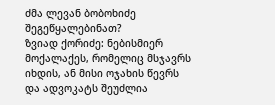ძმა ლევან ბობოხიძე შეგეწყალებინათ?
ზვიად ქორიძე: ნებისმიერ მოქალაქეს, რომელიც მსჯავრს იხდის, ან მისი ოჯახის წევრს და ადვოკატს შეუძლია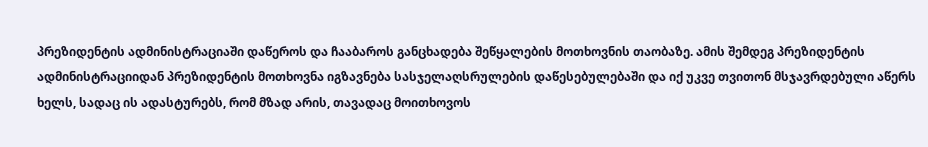პრეზიდენტის ადმინისტრაციაში დაწეროს და ჩააბაროს განცხადება შეწყალების მოთხოვნის თაობაზე. ამის შემდეგ პრეზიდენტის ადმინისტრაციიდან პრეზიდენტის მოთხოვნა იგზავნება სასჯელაღსრულების დაწესებულებაში და იქ უკვე თვითონ მსჯავრდებული აწერს ხელს, სადაც ის ადასტურებს, რომ მზად არის, თავადაც მოითხოვოს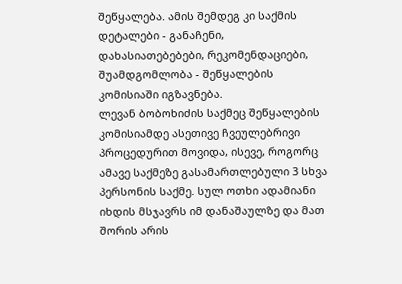შეწყალება. ამის შემდეგ კი საქმის დეტალები - განაჩენი, დახასიათებებები, რეკომენდაციები, შუამდგომლობა - შეწყალების კომისიაში იგზავნება.
ლევან ბობოხიძის საქმეც შეწყალების კომისიამდე ასეთივე ჩვეულებრივი პროცედურით მოვიდა, ისევე, როგორც ამავე საქმეზე გასამართლებული 3 სხვა პერსონის საქმე. სულ ოთხი ადამიანი იხდის მსჯავრს იმ დანაშაულზე და მათ შორის არის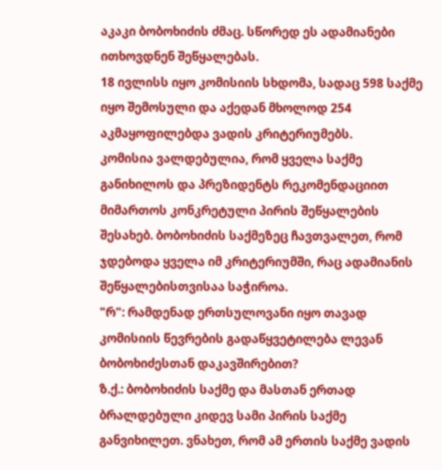აკაკი ბობოხიძის ძმაც. სწორედ ეს ადამიანები ითხოვდნენ შეწყალებას.
18 ივლისს იყო კომისიის სხდომა, სადაც 598 საქმე იყო შემოსული და აქედან მხოლოდ 254 აკმაყოფილებდა ვადის კრიტერიუმებს.
კომისია ვალდებულია, რომ ყველა საქმე განიხილოს და პრეზიდენტს რეკომენდაციით მიმართოს კონკრეტული პირის შეწყალების შესახებ. ბობოხიძის საქმეზეც ჩავთვალეთ, რომ ჯდებოდა ყველა იმ კრიტერიუმში, რაც ადამიანის შეწყალებისთვისაა საჭიროა.
"რ": რამდენად ერთსულოვანი იყო თავად კომისიის წევრების გადაწყვეტილება ლევან ბობოხიძესთან დაკავშირებით?
ზ.ქ.: ბობოხიძის საქმე და მასთან ერთად ბრალდებული კიდევ სამი პირის საქმე განვიხილეთ. ვნახეთ, რომ ამ ერთის საქმე ვადის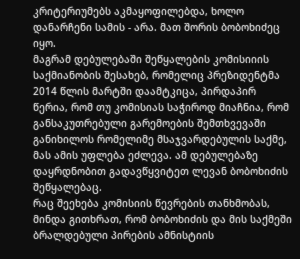კრიტერიუმებს აკმაყოფილებდა, ხოლო დანარჩენი სამის - არა. მათ შორის ბობოხიძეც იყო.
მაგრამ დებულებაში შეწყალების კომისიიის საქმიანობის შესახებ, რომელიც პრეზიდენტმა 2014 წლის მარტში დაამტკიცა, პირდაპირ წერია, რომ თუ კომისიას საჭიროდ მიაჩნია, რომ განსაკუთრებული გარემოების შემთხვევაში განიხილოს რომელიმე მსაჯვარდებულის საქმე, მას ამის უფლება ეძლევა. ამ დებულებაზე დაყრდნობით გადავწყვიტეთ ლევან ბობოხიძის შეწყალებაც.
რაც შეეხება კომისიის წევრების თანხმობას, მინდა გითხრათ, რომ ბობოხიძის და მის საქმეში ბრალდებული პირების ამნისტიის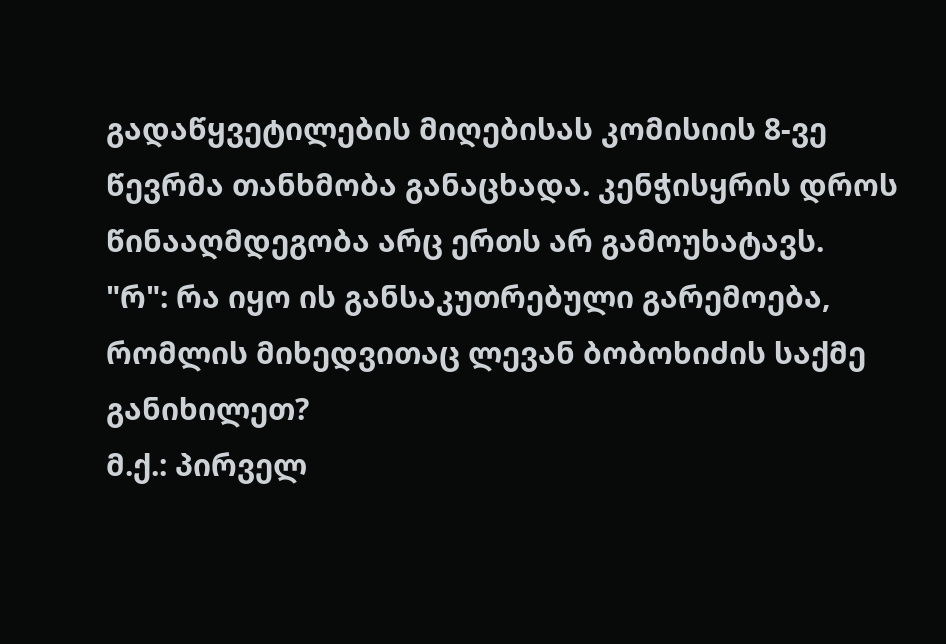გადაწყვეტილების მიღებისას კომისიის 8-ვე წევრმა თანხმობა განაცხადა. კენჭისყრის დროს წინააღმდეგობა არც ერთს არ გამოუხატავს.
"რ": რა იყო ის განსაკუთრებული გარემოება, რომლის მიხედვითაც ლევან ბობოხიძის საქმე განიხილეთ?
მ.ქ.: პირველ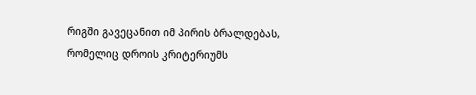რიგში გავეცანით იმ პირის ბრალდებას, რომელიც დროის კრიტერიუმს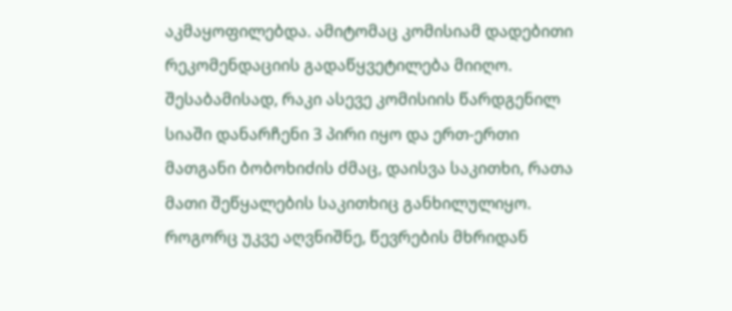აკმაყოფილებდა. ამიტომაც კომისიამ დადებითი რეკომენდაციის გადაწყვეტილება მიიღო. შესაბამისად, რაკი ასევე კომისიის წარდგენილ სიაში დანარჩენი 3 პირი იყო და ერთ-ერთი მათგანი ბობოხიძის ძმაც, დაისვა საკითხი, რათა მათი შეწყალების საკითხიც განხილულიყო.
როგორც უკვე აღვნიშნე, წევრების მხრიდან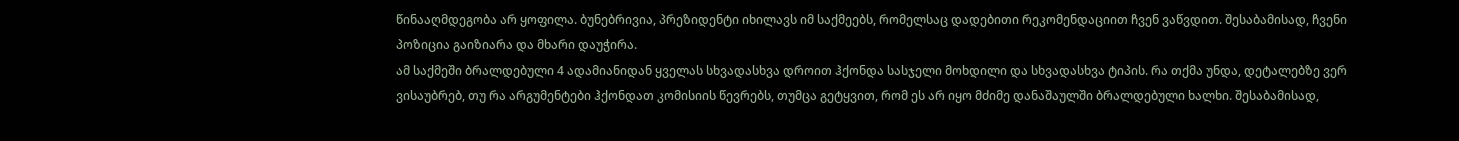წინააღმდეგობა არ ყოფილა. ბუნებრივია, პრეზიდენტი იხილავს იმ საქმეებს, რომელსაც დადებითი რეკომენდაციით ჩვენ ვაწვდით. შესაბამისად, ჩვენი პოზიცია გაიზიარა და მხარი დაუჭირა.
ამ საქმეში ბრალდებული 4 ადამიანიდან ყველას სხვადასხვა დროით ჰქონდა სასჯელი მოხდილი და სხვადასხვა ტიპის. რა თქმა უნდა, დეტალებზე ვერ ვისაუბრებ, თუ რა არგუმენტები ჰქონდათ კომისიის წევრებს, თუმცა გეტყვით, რომ ეს არ იყო მძიმე დანაშაულში ბრალდებული ხალხი. შესაბამისად,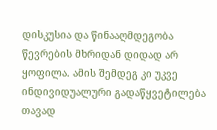დისკუსია და წინააღმდეგობა წევრების მხრიდან დიდად არ ყოფილა. ამის შემდეგ კი უკვე ინდივიდუალური გადაწყვეტილება თავად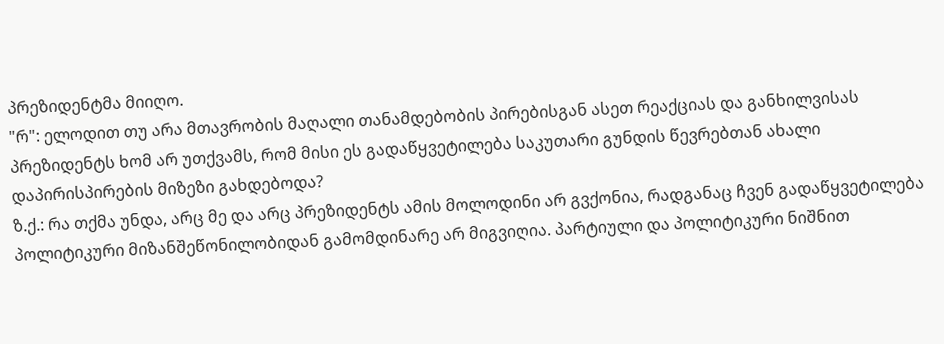პრეზიდენტმა მიიღო.
"რ": ელოდით თუ არა მთავრობის მაღალი თანამდებობის პირებისგან ასეთ რეაქციას და განხილვისას პრეზიდენტს ხომ არ უთქვამს, რომ მისი ეს გადაწყვეტილება საკუთარი გუნდის წევრებთან ახალი დაპირისპირების მიზეზი გახდებოდა?
ზ.ქ.: რა თქმა უნდა, არც მე და არც პრეზიდენტს ამის მოლოდინი არ გვქონია, რადგანაც ჩვენ გადაწყვეტილება პოლიტიკური მიზანშეწონილობიდან გამომდინარე არ მიგვიღია. პარტიული და პოლიტიკური ნიშნით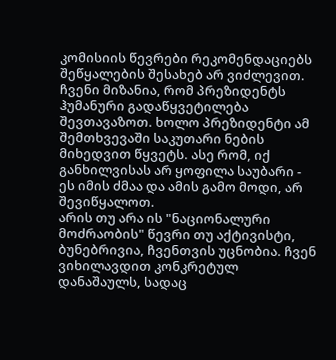კომისიის წევრები რეკომენდაციებს შეწყალების შესახებ არ ვიძლევით. ჩვენი მიზანია, რომ პრეზიდენტს ჰუმანური გადაწყვეტილება შევთავაზოთ. ხოლო პრეზიდენტი ამ შემთხვევაში საკუთარი ნების მიხედვით წყვეტს. ასე რომ, იქ განხილვისას არ ყოფილა საუბარი - ეს იმის ძმაა და ამის გამო მოდი, არ შევიწყალოთ.
არის თუ არა ის "ნაციონალური მოძრაობის" წევრი თუ აქტივისტი, ბუნებრივია, ჩვენთვის უცნობია. ჩვენ ვიხილავდით კონკრეტულ დანაშაულს, სადაც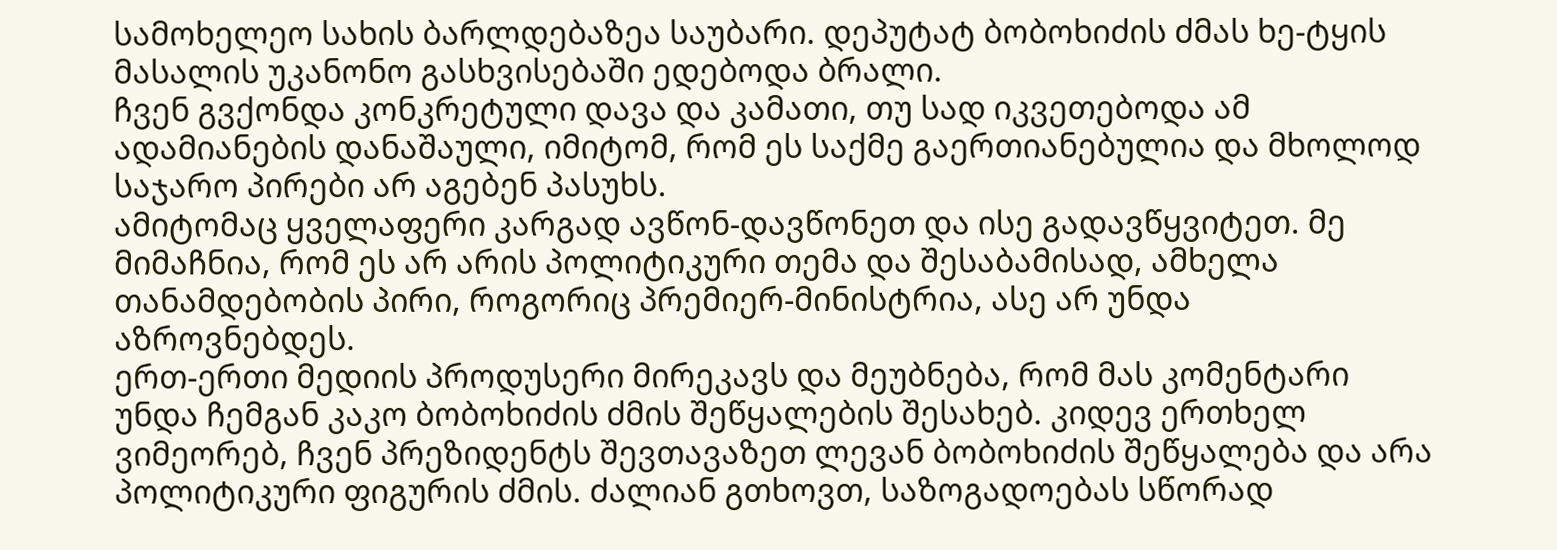სამოხელეო სახის ბარლდებაზეა საუბარი. დეპუტატ ბობოხიძის ძმას ხე-ტყის მასალის უკანონო გასხვისებაში ედებოდა ბრალი.
ჩვენ გვქონდა კონკრეტული დავა და კამათი, თუ სად იკვეთებოდა ამ ადამიანების დანაშაული, იმიტომ, რომ ეს საქმე გაერთიანებულია და მხოლოდ საჯარო პირები არ აგებენ პასუხს.
ამიტომაც ყველაფერი კარგად ავწონ-დავწონეთ და ისე გადავწყვიტეთ. მე მიმაჩნია, რომ ეს არ არის პოლიტიკური თემა და შესაბამისად, ამხელა თანამდებობის პირი, როგორიც პრემიერ-მინისტრია, ასე არ უნდა აზროვნებდეს.
ერთ-ერთი მედიის პროდუსერი მირეკავს და მეუბნება, რომ მას კომენტარი უნდა ჩემგან კაკო ბობოხიძის ძმის შეწყალების შესახებ. კიდევ ერთხელ ვიმეორებ, ჩვენ პრეზიდენტს შევთავაზეთ ლევან ბობოხიძის შეწყალება და არა პოლიტიკური ფიგურის ძმის. ძალიან გთხოვთ, საზოგადოებას სწორად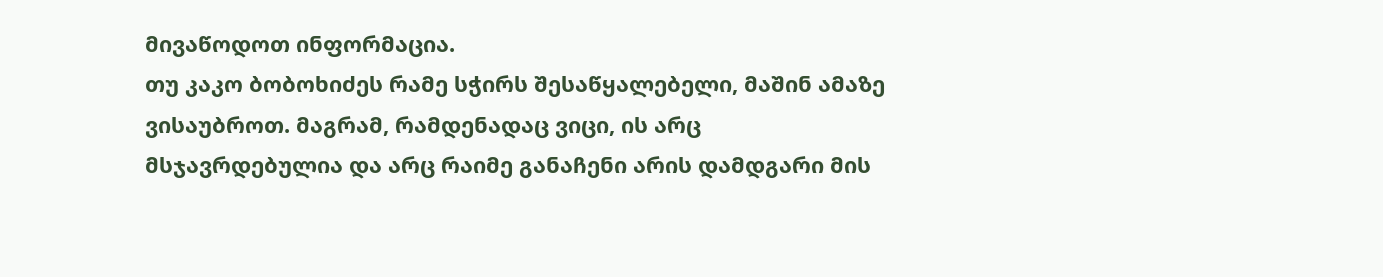მივაწოდოთ ინფორმაცია.
თუ კაკო ბობოხიძეს რამე სჭირს შესაწყალებელი, მაშინ ამაზე ვისაუბროთ. მაგრამ, რამდენადაც ვიცი, ის არც მსჯავრდებულია და არც რაიმე განაჩენი არის დამდგარი მის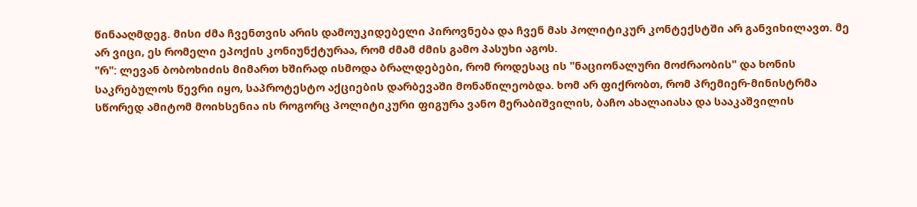წინააღმდეგ. მისი ძმა ჩვენთვის არის დამოუკიდებელი პიროვნება და ჩვენ მას პოლიტიკურ კონტექსტში არ განვიხილავთ. მე არ ვიცი, ეს რომელი ეპოქის კონიუნქტურაა, რომ ძმამ ძმის გამო პასუხი აგოს.
"რ": ლევან ბობოხიძის მიმართ ხშირად ისმოდა ბრალდებები, რომ როდესაც ის "ნაციონალური მოძრაობის" და ხონის საკრებულოს წევრი იყო, საპროტესტო აქციების დარბევაში მონაწილეობდა. ხომ არ ფიქრობთ, რომ პრემიერ-მინისტრმა სწორედ ამიტომ მოიხსენია ის როგორც პოლიტიკური ფიგურა ვანო მერაბიშვილის, ბაჩო ახალაიასა და სააკაშვილის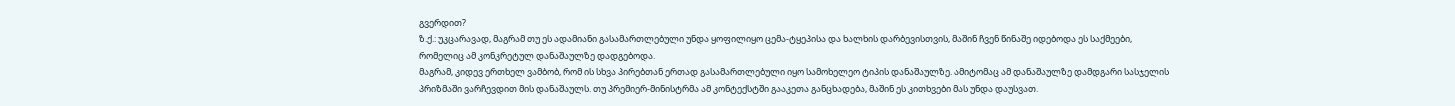გვერდით?
ზ.ქ.: უკცარავად, მაგრამ თუ ეს ადამიანი გასამართლებული უნდა ყოფილიყო ცემა-ტყეპისა და ხალხის დარბევისთვის, მაშინ ჩვენ წინაშე იდებოდა ეს საქმეები, რომელიც ამ კონკრეტულ დანაშაულზე დადგებოდა.
მაგრამ, კიდევ ერთხელ ვამბობ, რომ ის სხვა პირებთან ერთად გასამართლებული იყო სამოხელეო ტიპის დანაშაულზე. ამიტომაც ამ დანაშაულზე დამდგარი სასჯელის პრიზმაში ვარჩევდით მის დანაშაულს. თუ პრემიერ-მინისტრმა ამ კონტექსტში გააკეთა განცხადება, მაშინ ეს კითხვები მას უნდა დაუსვათ.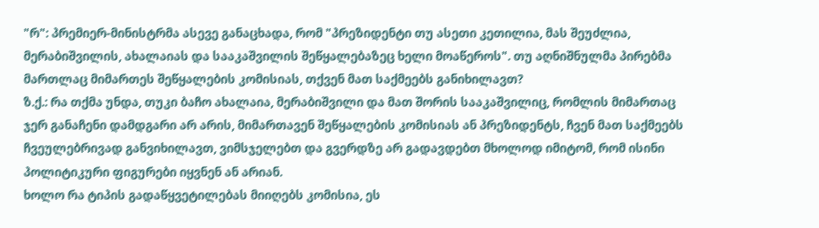"რ": პრემიერ-მინისტრმა ასევე განაცხადა, რომ "პრეზიდენტი თუ ასეთი კეთილია, მას შეუძლია, მერაბიშვილის, ახალაიას და სააკაშვილის შეწყალებაზეც ხელი მოაწეროს". თუ აღნიშნულმა პირებმა მართლაც მიმართეს შეწყალების კომისიას, თქვენ მათ საქმეებს განიხილავთ?
ზ.ქ.: რა თქმა უნდა, თუკი ბაჩო ახალაია, მერაბიშვილი და მათ შორის სააკაშვილიც, რომლის მიმართაც ჯერ განაჩენი დამდგარი არ არის, მიმართავენ შეწყალების კომისიას ან პრეზიდენტს, ჩვენ მათ საქმეებს ჩვეულებრივად განვიხილავთ, ვიმსჯელებთ და გვერდზე არ გადავდებთ მხოლოდ იმიტომ, რომ ისინი პოლიტიკური ფიგურები იყვნენ ან არიან.
ხოლო რა ტიპის გადაწყვეტილებას მიიღებს კომისია, ეს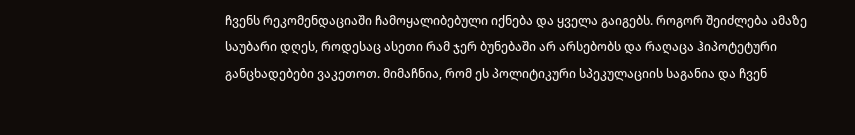ჩვენს რეკომენდაციაში ჩამოყალიბებული იქნება და ყველა გაიგებს. როგორ შეიძლება ამაზე საუბარი დღეს, როდესაც ასეთი რამ ჯერ ბუნებაში არ არსებობს და რაღაცა ჰიპოტეტური განცხადებები ვაკეთოთ. მიმაჩნია, რომ ეს პოლიტიკური სპეკულაციის საგანია და ჩვენ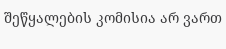შეწყალების კომისია არ ვართ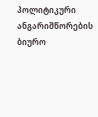პოლიტიკური ანგარიშწორების ბიურო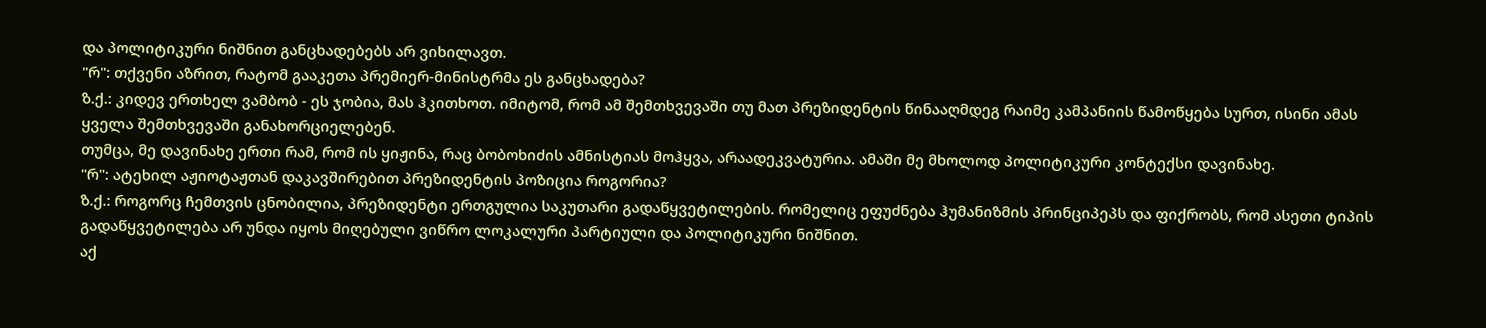და პოლიტიკური ნიშნით განცხადებებს არ ვიხილავთ.
"რ": თქვენი აზრით, რატომ გააკეთა პრემიერ-მინისტრმა ეს განცხადება?
ზ.ქ.: კიდევ ერთხელ ვამბობ - ეს ჯობია, მას ჰკითხოთ. იმიტომ, რომ ამ შემთხვევაში თუ მათ პრეზიდენტის წინააღმდეგ რაიმე კამპანიის წამოწყება სურთ, ისინი ამას ყველა შემთხვევაში განახორციელებენ.
თუმცა, მე დავინახე ერთი რამ, რომ ის ყიჟინა, რაც ბობოხიძის ამნისტიას მოჰყვა, არაადეკვატურია. ამაში მე მხოლოდ პოლიტიკური კონტექსი დავინახე.
"რ": ატეხილ აჟიოტაჟთან დაკავშირებით პრეზიდენტის პოზიცია როგორია?
ზ.ქ.: როგორც ჩემთვის ცნობილია, პრეზიდენტი ერთგულია საკუთარი გადაწყვეტილების. რომელიც ეფუძნება ჰუმანიზმის პრინციპეპს და ფიქრობს, რომ ასეთი ტიპის გადაწყვეტილება არ უნდა იყოს მიღებული ვიწრო ლოკალური პარტიული და პოლიტიკური ნიშნით.
აქ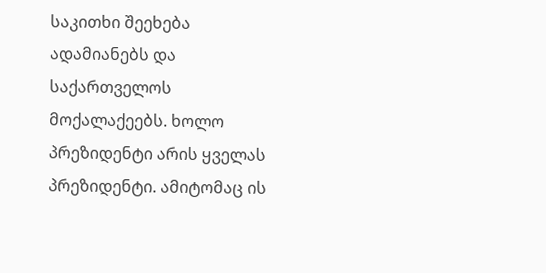საკითხი შეეხება ადამიანებს და საქართველოს მოქალაქეებს. ხოლო პრეზიდენტი არის ყველას პრეზიდენტი. ამიტომაც ის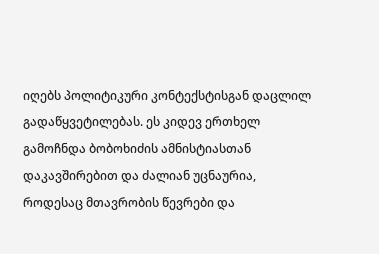იღებს პოლიტიკური კონტექსტისგან დაცლილ გადაწყვეტილებას. ეს კიდევ ერთხელ გამოჩნდა ბობოხიძის ამნისტიასთან დაკავშირებით და ძალიან უცნაურია, როდესაც მთავრობის წევრები და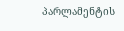პარლამენტის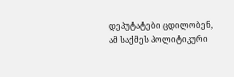დეპუტატები ცდილობენ, ამ საქმეს პოლიტიკური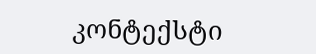კონტექსტი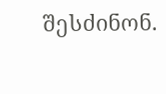შესძინონ.